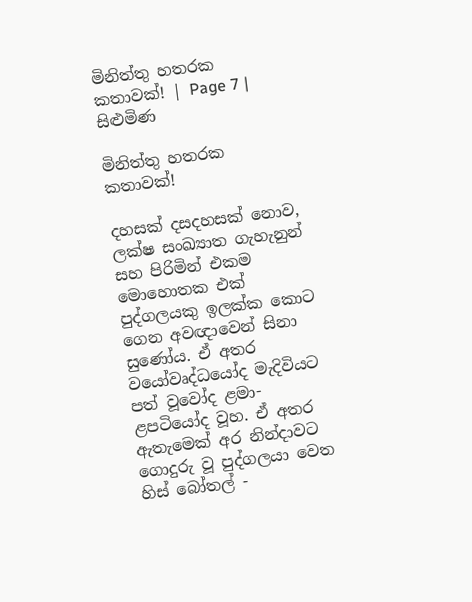මිනිත්තු හතරක කතාවක්! | Page 7 | සිළුමිණ

මිනිත්තු හතරක කතාවක්!

දහසක් දසදහසක් නොව, ලක්ෂ සංඛ්‍යාත ගැහැනුන් සහ පිරිමින් එකම මොහොතක එක් පුද්ගලයකු ඉලක්ක කොට ගෙන අවඥාවෙන් සිනා සුණෝය. ඒ අතර වයෝවෘද්ධයෝද මැදිවියට පත් වූවෝද ළමා-ළපටියෝද වූහ. ඒ අතර ඇතැමෙක් අර නින්දාවට ගොදුරු වූ පුද්ගලයා වෙත හිස් බෝතල් -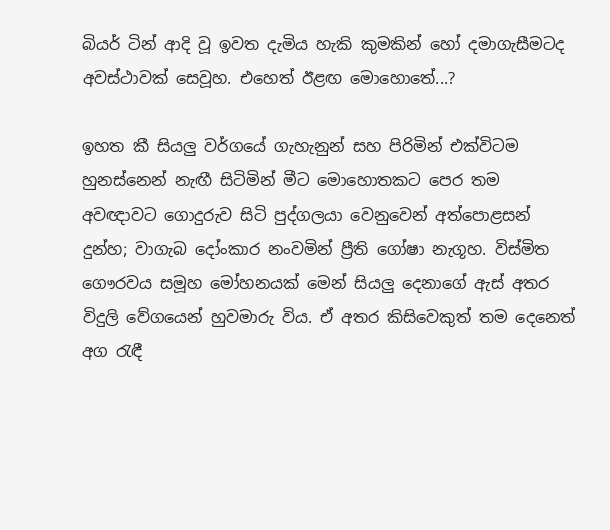බියර් ටින් ආදි වූ ඉවත දැමිය හැකි කුමකින් හෝ දමාගැසීමටද අවස්ථාවක් සෙවූහ. එහෙත් ඊළඟ මොහොතේ...?

ඉහත කී සියලු වර්ගයේ ගැහැනුන් සහ පිරිමින් එක්විටම හුනස්නෙන් නැඟී සිටිමින් මීට මොහොතකට පෙර තම අවඥාවට ගොදුරුව සිටි පුද්ගලයා වෙනුවෙන් අත්පොළසන් දුන්හ; වාගැබ දෝංකාර නංවමින් ප්‍රීති ගෝෂා නැගූහ. විස්මිත ගෞරවය සමූහ මෝහනයක් මෙන් සියලු දෙනාගේ ඇස් අතර විදුලි වේගයෙන් හුවමාරු විය. ඒ අතර කිසිවෙකුත් තම දෙනෙත් අග රැඳී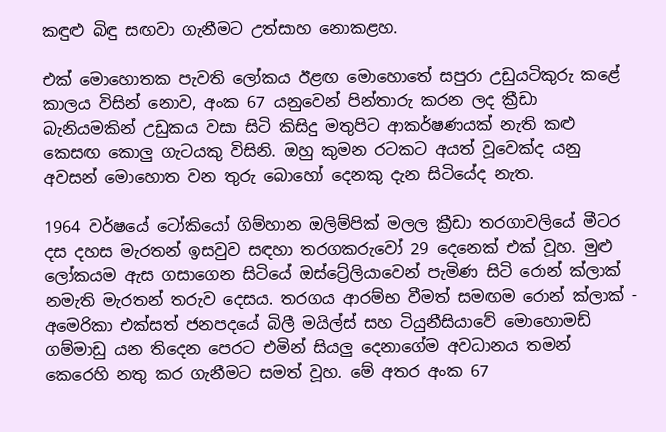කඳුළු බිඳු සඟවා ගැනීමට උත්සාහ නොකළහ.

එක් මොහොතක පැවති ලෝකය ඊළඟ මොහොතේ සපුරා උඩුයටිකුරු කළේ කාලය විසින් නොව, අංක 67 යනුවෙන් පින්තාරු කරන ලද ක්‍රීඩා බැනියමකින් උඩුකය වසා සිටි කිසිදු මතුපිට ආකර්ෂණයක් නැති කළු කෙසඟ කොලු ගැටයකු විසිනි. ඔහු කුමන රටකට අයත් වූවෙක්ද යනු අවසන් මොහොත වන තුරු බොහෝ දෙනකු දැන සිටියේද නැත.

1964 වර්ෂයේ ටෝකියෝ ගිම්හාන ඔලිම්පික් මලල ක්‍රීඩා තරගාවලියේ මීටර දස දහස මැරතන් ඉසවුව සඳහා තරගකරුවෝ 29 දෙනෙක් එක් වූහ. මුළු ලෝකයම ඇස ගසාගෙන සිටියේ ඔස්ට්‍රේලියාවෙන් පැමිණ සිටි රොන් ක්ලාක් නමැති මැරතන් තරුව දෙසය. තරගය ආරම්භ වීමත් සමඟම රොන් ක්ලාක් - අමෙරිකා එක්සත් ජනපදයේ බිලී මයිල්ස් සහ ටියුනීසියාවේ මොහොමඩ් ගම්මාඩු යන තිදෙන පෙරට එමින් සියලු දෙනාගේම අවධානය තමන් කෙරෙහි නතු කර ගැනීමට සමත් වූහ. මේ අතර අංක 67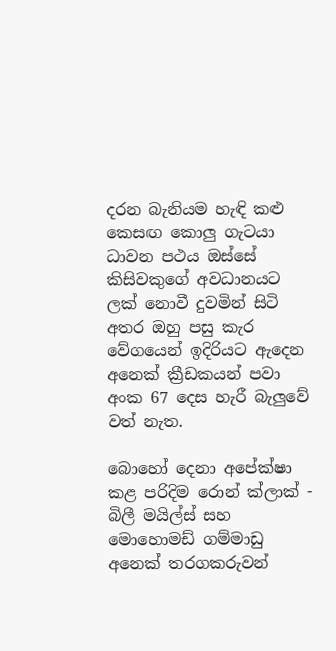දරන බැනියම හැඳි කළු කෙසඟ කොලු ගැටයා ධාවන පථය ඔස්සේ කිසිවකුගේ අවධානයට ලක් නොවී දුවමින් සිටි අතර ඔහු පසු කැර වේගයෙන් ඉදිරියට ඇදෙන අනෙක් ක්‍රීඩකයන් පවා අංක 67 දෙස හැරී බැලුවේ වත් නැත.

බොහෝ දෙනා අපේක්ෂා කළ පරිදිම රොන් ක්ලාක් - බිලී මයිල්ස් සහ මොහොමඩ් ගම්මාඩු අනෙක් තරගකරුවන්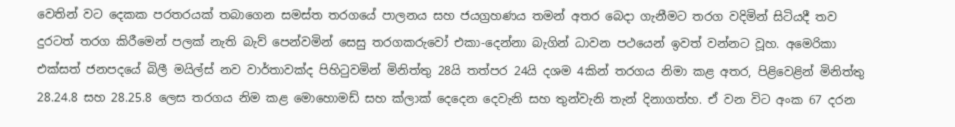වෙතින් වට දෙකක පරතරයක් තබාගෙන සමස්ත තරගයේ පාලනය සහ ජයග්‍රහණය තමන් අතර බෙදා ගැනීමට තරග වදිමින් සිටියදී තව දුරටත් තරග කිරීමෙන් පලක් නැති බැව් පෙන්වමින් සෙසු තරගකරුවෝ එකා-දෙන්නා බැගින් ධාවන පථයෙන් ඉවත් වන්නට වූහ. අමෙරිකා එක්සත් ජනපදයේ බිලී මයිල්ස් නව වාර්තාවක්ද පිහිටුවමින් මිනිත්තු 28යි තත්පර 24යි දශම 4කින් තරගය නිමා කළ අතර, පිළිවෙළින් මිනිත්තු 28.24.8 සහ 28.25.8 ලෙස තරගය නිම කළ මොහොමඩ් සහ ක්ලාක් දෙදෙන දෙවැනි සහ තුන්වැනි තැන් දිනාගත්හ. ඒ වන විට අංක 67 දරන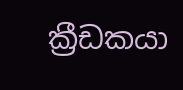ක්‍රීඩකයා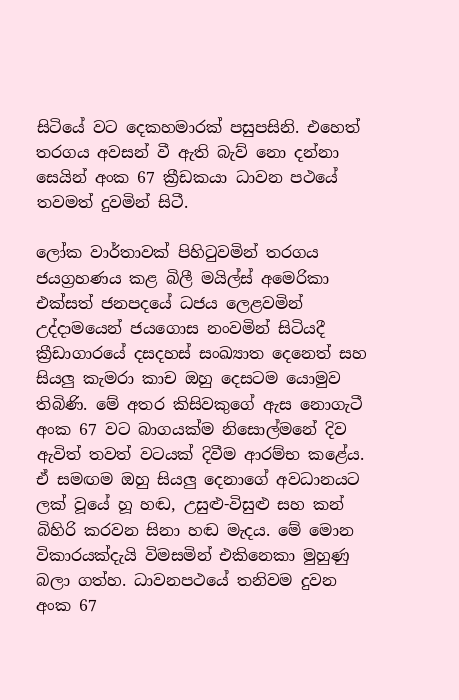සිටියේ වට දෙකහමාරක් පසුපසිනි. එහෙත් තරගය අවසන් වී ඇති බැව් නො දන්නා සෙයින් අංක 67 ක්‍රීඩකයා ධාවන පථයේ තවමත් දුවමින් සිටී.

ලෝක වාර්තාවක් පිහිටුවමින් තරගය ජයග්‍රහණය කළ බිලී මයිල්ස් අමෙරිකා එක්සත් ජනපදයේ ධජය ලෙළවමින් උද්දාමයෙන් ජයගොස නංවමින් සිටියදී ක්‍රීඩාගාරයේ දසදහස් සංඛ්‍යාත දෙනෙත් සහ සියලු කැමරා කාච ඔහු දෙසටම යොමුව තිබිණි. මේ අතර කිසිවකුගේ ඇස නොගැටී අංක 67 වට බාගයක්ම නිසොල්මනේ දිව ඇවිත් තවත් වටයක් දිවීම ආරම්භ කළේය. ඒ සමඟම ඔහු සියලු දෙනාගේ අවධානයට ලක් වූයේ හූ හඬ, උසුළු-විසුළු සහ කන් බිහිරි කරවන සිනා හඬ මැදය. මේ මොන විකාරයක්දැයි විමසමින් එකිනෙකා මුහුණු බලා ගත්හ. ධාවනපථයේ තනිවම දුවන අංක 67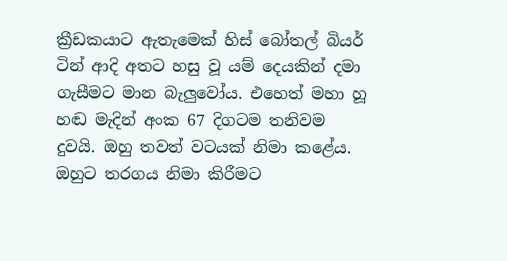ක්‍රීඩකයාට ඇතැමෙක් හිස් බෝතල් බියර් ටින් ආදි අතට හසු වූ යම් දෙයකින් දමා ගැසීමට මාන බැලුවෝය. එහෙත් මහා හූ හඬ මැදින් අංක 67 දිගටම තනිවම දුවයි. ඔහු තවත් වටයක් නිමා කළේය. ඔහුට තරගය නිමා කිරීමට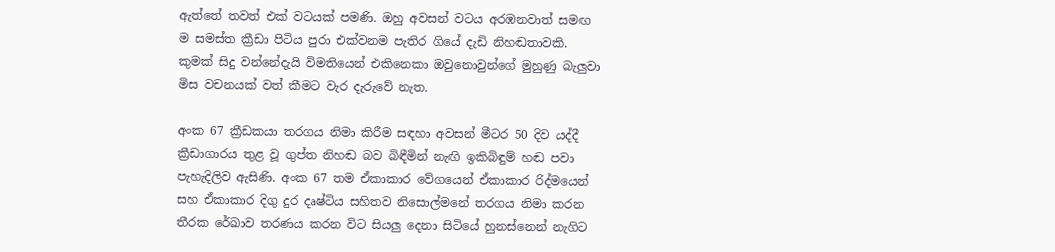ඇත්තේ තවත් එක් වටයක් පමණි. ඔහු අවසන් වටය අරඹනවාත් සමඟ ම සමස්ත ක්‍රීඩා පිටිය පුරා එක්වනම පැතිර ගියේ දැඩි නිහඬතාවකි. කුමක් සිදු වන්නේදැයි විමතියෙන් එකිනෙකා ඔවුනොවුන්ගේ මුහුණු බැලුවා මිස වචනයක් වත් කීමට වැර දැරුවේ නැත.

අංක 67 ක්‍රීඩකයා තරගය නිමා කිරීම සඳහා අවසන් මීටර 50 දිව යද්දී ක්‍රීඩාගාරය තුළ වූ ගුප්ත නිහඬ බව බිඳීමින් නැඟි ඉකිබිඳුම් හඬ පවා පැහැදිලිව ඇසිණි. අංක 67 තම ඒකාකාර වේගයෙන් ඒකාකාර රිද්මයෙන් සහ ඒකාකාර දිගු දුර දෘෂ්ටිය සහිතව නිසොල්මනේ තරගය නිමා කරන තීරක රේඛාව තරණය කරන විට සියලු දෙනා සිටියේ හුනස්නෙන් නැගිට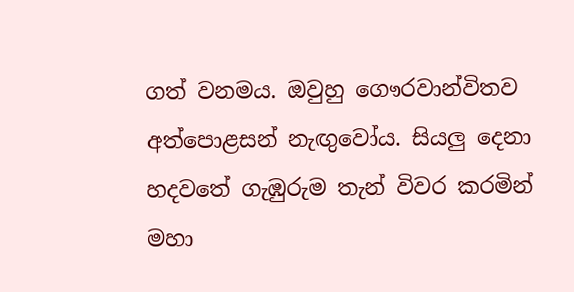ගත් වනමය. ඔවුහු ගෞරවාන්විතව අත්පොළසන් නැඟුවෝය. සියලු දෙනා හදවතේ ගැඹුරුම තැන් විවර කරමින් මහා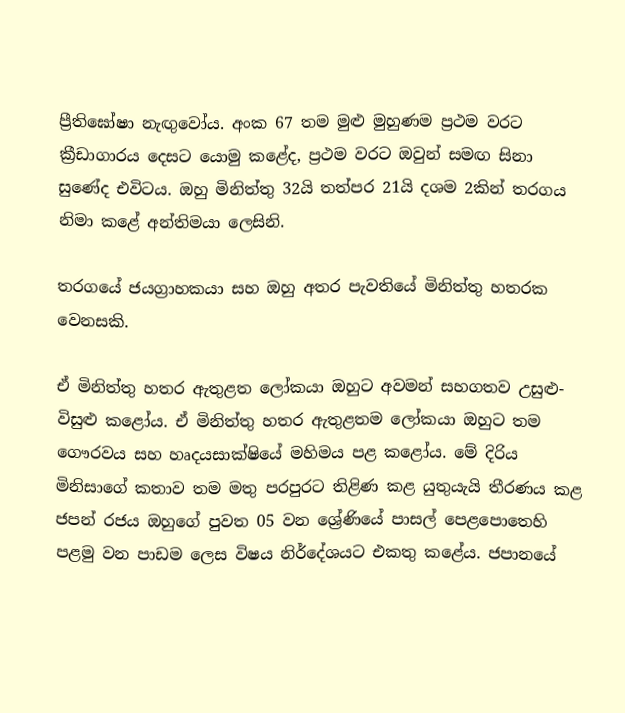ප්‍රීතිඝෝෂා නැඟුවෝය. අංක 67 තම මුළු මුහුණම ප්‍රථම වරට ක්‍රීඩාගාරය දෙසට යොමු කළේද, ප්‍රථම වරට ඔවුන් සමඟ සිනා සුණේද එවිටය. ඔහු මිනිත්තු 32යි තත්පර 21යි දශම 2කින් තරගය නිමා කළේ අන්තිමයා ලෙසිනි.

තරගයේ ජයග්‍රාහකයා සහ ඔහු අතර පැවතියේ මිනිත්තු හතරක වෙනසකි.

ඒ මිනිත්තු හතර ඇතුළත ලෝකයා ඔහුට අවමන් සහගතව උසුළු-විසුළු කළෝය. ඒ මිනිත්තු හතර ඇතුළතම ලෝකයා ඔහුට තම ගෞරවය සහ හෘදයසාක්ෂියේ මහිමය පළ කළෝය. මේ දිරිය මිනිසාගේ කතාව තම මතු පරපුරට තිළිණ කළ යුතුයැයි තීරණය කළ ජපන් රජය ඔහුගේ පුවත 05 වන ශ්‍රේණියේ පාසල් පෙළපොතෙහි පළමු වන පාඩම ලෙස විෂය නිර්දේශයට එකතු කළේය. ජපානයේ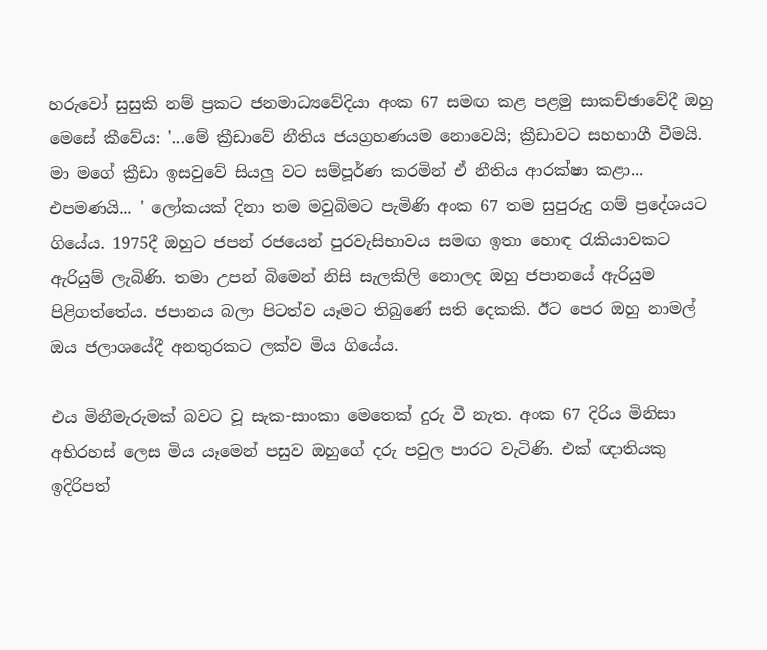හරුවෝ සුසුකි නම් ප්‍රකට ජනමාධ්‍යවේදියා අංක 67 සමඟ කළ පළමු සාකච්ඡාවේදී ඔහු මෙසේ කීවේය: '...මේ ක්‍රීඩාවේ නීතිය ජයග්‍රහණයම නොවෙයි; ක්‍රීඩාවට සහභාගී වීමයි. මා මගේ ක්‍රීඩා ඉසවුවේ සියලු වට සම්පූර්ණ කරමින් ඒ නීතිය ආරක්ෂා කළා... එපමණයි... ' ලෝකයක් දිනා තම මවුබිමට පැමිණි අංක 67 තම සුපුරුදු ගම් ප්‍රදේශයට ගියේය. 1975දී ඔහුට ජපන් රජයෙන් පුරවැසිභාවය සමඟ ඉතා හොඳ රැකියාවකට ඇරියුම් ලැබිණි. තමා උපන් බිමෙන් නිසි සැලකිලි නොලද ඔහු ජපානයේ ඇරියුම පිළිගත්තේය. ජපානය බලා පිටත්ව යෑමට තිබුණේ සති දෙකකි. ඊට පෙර ඔහු නාමල් ඔය ජලාශයේදී අනතුරකට ලක්ව මිය ගියේය.

එය මිනීමැරුමක් බවට වූ සැක-සාංකා මෙතෙක් දුරු වී නැත. අංක 67 දිරිය මිනිසා අභිරහස් ලෙස මිය යෑමෙන් පසුව ඔහුගේ දරු පවුල පාරට වැටිණි. එක් ඥාතියකු ඉදිරිපත්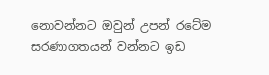නොවන්නට ඔවුන් උපන් රටේම සරණාගතයන් වන්නට ඉඩ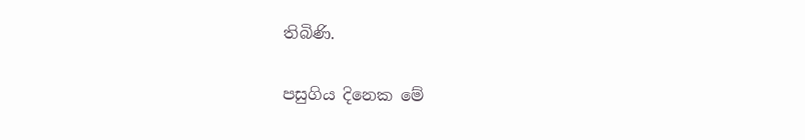තිබිණි.

පසුගිය දිනෙක මේ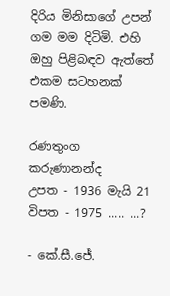දිරිය මිනිසාගේ උපන් ගම මම දිටිමි. එහි ඔහු පිළිබඳව ඇත්තේ එකම සටහනක් පමණි.

රණතුංග කරුණානන්ද
උපත - 1936 මැයි 21 විපත - 1975 ..... ...?

- කේ.සී.ජේ.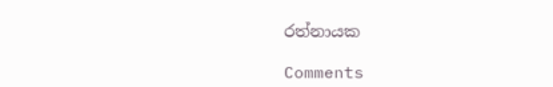රත්නායක

Comments